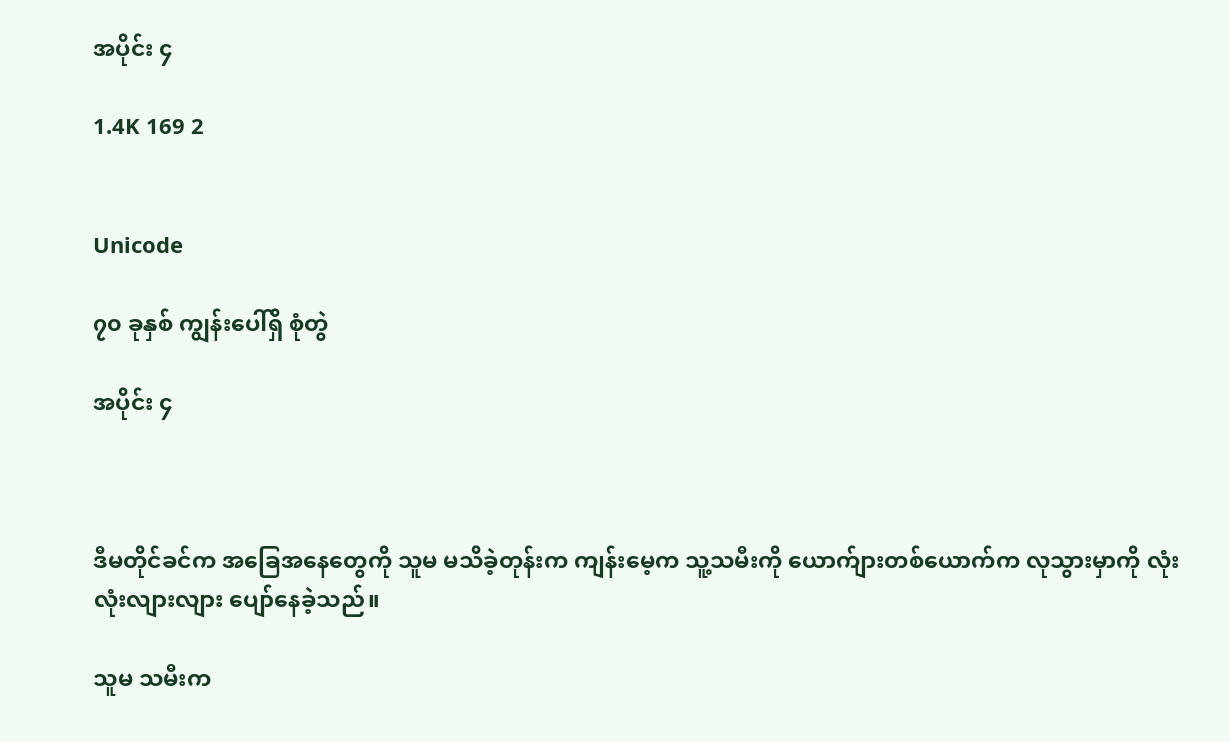အပိုင်း ၄

1.4K 169 2


Unicode

၇၀ ခုနှစ် ကျွန်းပေါ်ရှိ စုံတွဲ

အပိုင်း ၄



ဒီမတိုင်ခင်က အခြေအနေတွေကို သူမ မသိခဲ့တုန်းက ကျန်းမေ့က သူ့သမီးကို ယောက်ျားတစ်ယောက်က လုသွားမှာကို လုံးလုံးလျားလျား ပျော်နေခဲ့သည်။

သူမ သမီးက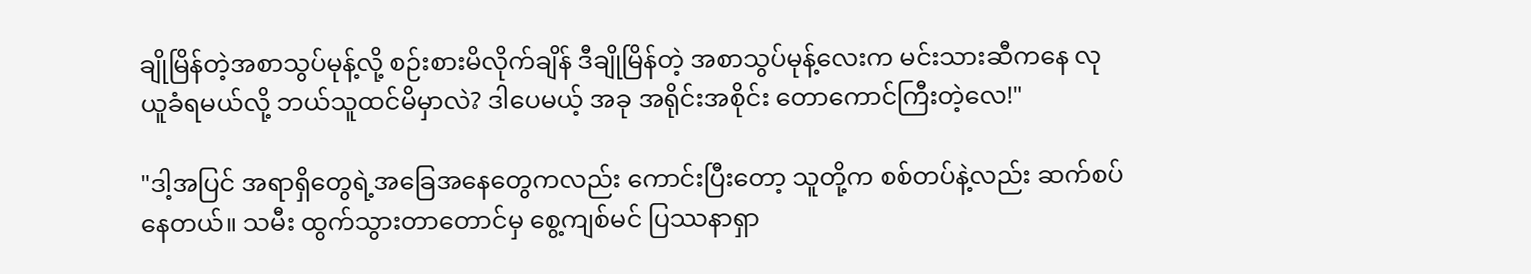ချိုမြိန်တဲ့အစာသွပ်မုန့်လို့ စဉ်းစားမိလိုက်ချိန် ဒီချိုမြိန်တဲ့ အစာသွပ်မုန့်လေးက မင်းသားဆီကနေ လုယူခံရမယ်လို့ ဘယ်သူထင်မိမှာလဲ? ဒါပေမယ့် အခု အရိုင်းအစိုင်း တောကောင်ကြီးတဲ့လေ!"

"ဒါ့အပြင် အရာရှိတွေရဲ့အခြေအနေ‌တွေကလည်း ကောင်းပြီးတော့ သူတို့က စစ်တပ်နဲ့လည်း ဆက်စပ်နေတယ်။ သမီး ထွက်သွားတာတောင်မှ စွေ့ကျစ်မင် ပြဿနာရှာ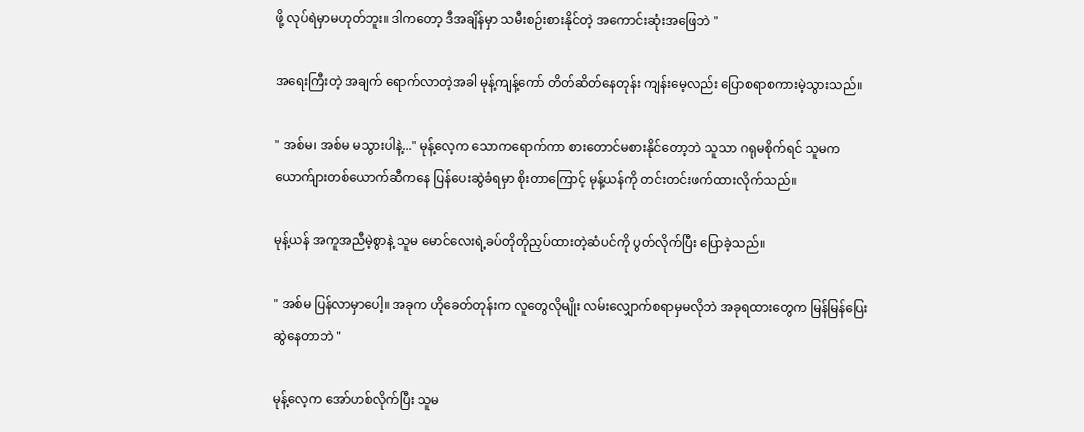ဖို့ လုပ်ရဲမှာမဟုတ်ဘူး။ ဒါကတော့ ဒီအချိန်မှာ သမီးစဉ်းစားနိုင်တဲ့ အကောင်းဆုံးအ‌ဖြေဘဲ "

အရေးကြီးတဲ့ အချက် ရောက်လာတဲ့အခါ မုန့်ကျန့်ကော် တိတ်ဆိတ်နေတုန်း ကျန်းမေ့လည်း ပြောစရာစကားမဲ့သွားသည်။

" အစ်မ၊ အစ်မ မသွားပါနဲ့..." မုန့်လေ့က သောကရောက်ကာ စားတောင်မစားနိုင်တော့ဘဲ သူသာ ဂရုမစိုက်ရင် သူမက ယောက်ျားတစ်ယောက်‌ဆီကနေ ပြန်ပေးဆွဲခံရမှာ စိုးတာကြောင့် မုန့်ယန်ကို တင်းတင်းဖက်ထားလိုက်သည်။

မုန့်ယန် အကူအညီမဲ့စွာနဲ့ သူမ မောင်လေးရဲ့ခပ်တိုတိုညှပ်ထားတဲ့ဆံပင်ကို ပွတ်လိုက်ပြီး ပြောခဲ့သည်။

" အစ်မ ပြန်လာမှာပေါ့။ အခုက ဟိုခေတ်တုန်းက လူ‌တွေလိုမျိုး လမ်းလျှောက်စရာမှမလိုဘဲ အခုရထားတွေက မြန်မြန်ပြေးဆွဲနေတာဘဲ "

မုန့်လေ့က အော်ဟစ်လိုက်ပြီး သူမ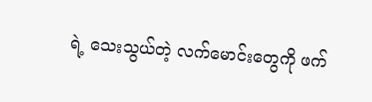ရဲ့ သေးသွယ်တဲ့ လက်‌မောင်း‌တွေကို ဖက်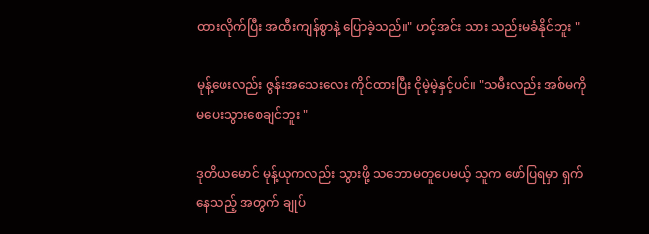ထားလိုက်ပြီး အထီးကျန်စွာနဲ့ ပြောခဲ့သည်။" ဟင့်အင်း သား သည်းမခံနိုင်ဘူး "

မုန့်ဖေးလည်း ဇွန်းအသေးလေး ကိုင်ထားပြီး ငိုမဲ့မဲ့နှင့်ပင်။ "သမီးလည်း အစ်မကို မပေးသွားစေချင်ဘူး "

ဒုတိယမောင် မုန့်ယုကလည်း သွားဖို့ သဘောမတူပေမယ့် သူက ဖော်ပြရမှာ ရှက်နေသည့် အတွက် ချုပ်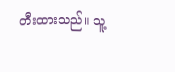တီးထားသည်။ သူ့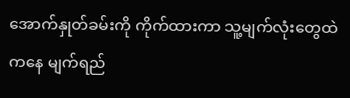အောက်နှုတ်ခမ်းကို ကိုက်ထားကာ သူ့မျက်လုံးတွေထဲကနေ မျက်ရည်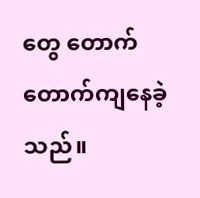တွေ တောက်တောက်ကျနေခဲ့သည်။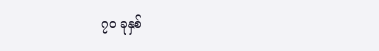၇၀ ခုနှစ်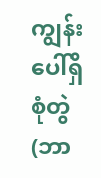ကျွန်းပေါ်ရှိ စုံတွဲ (ဘာ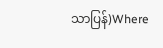သာပြန်)Where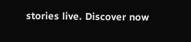stories live. Discover now